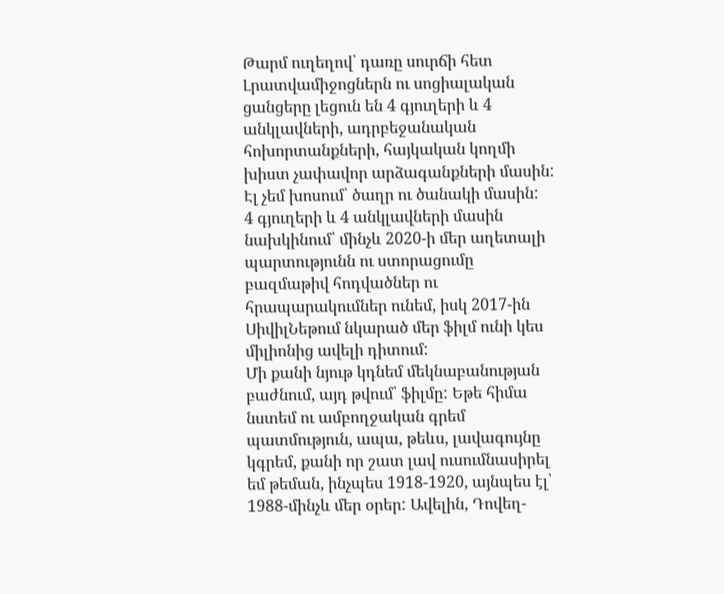Թարմ ուղեղով՝ դառը սուրճի հետ
Լրատվամիջոցներն ու սոցիալական ցանցերը լեցուն են 4 գյուղերի և 4 անկլավների, ադրբեջանական հոխորտանքների, հայկական կողմի խիստ չափավոր արձագանքների մասին: Էլ չեմ խոսում՝ ծաղր ու ծանակի մասին:
4 գյուղերի և 4 անկլավների մասին նախկինում՝ մինչև 2020-ի մեր աղետալի պարտությունն ու ստորացումը բազմաթիվ հոդվածներ ու հրապարակումներ ունեմ, իսկ 2017-ին ՍիվիլՆեթում նկարած մեր ֆիլմ ունի կես միլիոնից ավելի դիտում:
Մի քանի նյութ կդնեմ մեկնաբանության բաժնում, այդ թվում՝ ֆիլմը: Եթե հիմա նստեմ ու ամբողջական գրեմ պատմություն, ապա, թեևս, լավագույնը կգրեմ, քանի որ շատ լավ ուսումնասիրել եմ թեման, ինչպես 1918-1920, այնպես էլ՝ 1988-մինչև մեր օրեր: Ավելին, Դովեղ-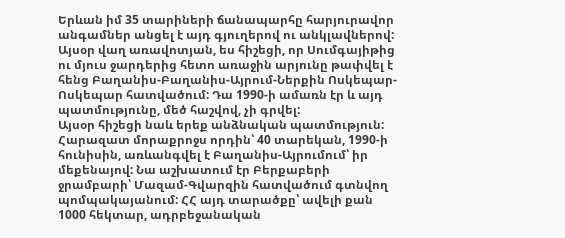Երևան իմ 35 տարիների ճանապարհը հարյուրավոր անգամներ անցել է այդ գյուղերով ու անկլավներով:
Այսօր վաղ առավոտյան, ես հիշեցի, որ Սումգայիթից ու մյուս ջարդերից հետո առաջին արյունը թափվել է հենց Բաղանիս-Բաղանիս-Այրում-Ներքին Ոսկեպար-Ոսկեպար հատվածում: Դա 1990-ի ամառն էր և այդ պատմությունը, մեծ հաշվով, չի գրվել:
Այսօր հիշեցի նաև երեք անձնական պատմություն:
Հարազատ մորաքրոջս որդին՝ 40 տարեկան, 1990-ի հունիսին, առևանգվել է Բաղանիս-Այրումում՝ իր մեքենայով: Նա աշխատում էր Բերքաբերի ջրամբարի՝ Մազամ-Գվարզին հատվածում գտնվող պոմպակայանում: ՀՀ այդ տարածքը՝ ավելի քան 1000 հեկտար, ադրբեջանական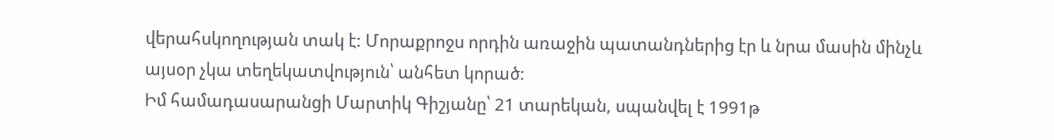վերահսկողության տակ է: Մորաքրոջս որդին առաջին պատանդներից էր և նրա մասին մինչև այսօր չկա տեղեկատվություն՝ անհետ կորած:
Իմ համադասարանցի Մարտիկ Գիշյանը՝ 21 տարեկան, սպանվել է 1991թ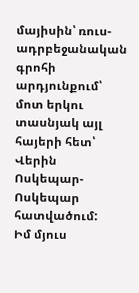մայիսին՝ ռուս-ադրբեջանական գրոհի արդյունքում՝ մոտ երկու տասնյակ այլ հայերի հետ՝ Վերին Ոսկեպար-Ոսկեպար հատվածում:
Իմ մյուս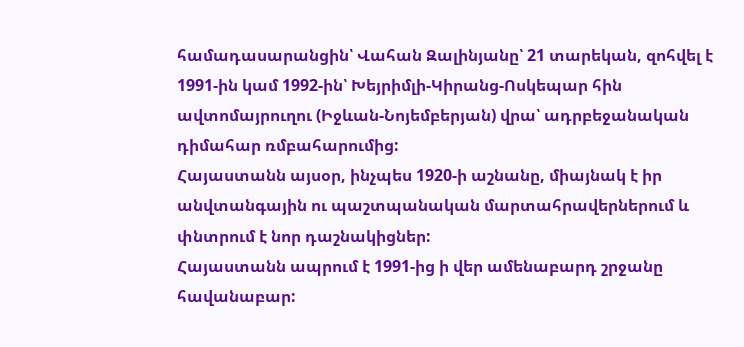համադասարանցին՝ Վահան Զալինյանը՝ 21 տարեկան, զոհվել է 1991-ին կամ 1992-ին՝ Խեյրիմլի-Կիրանց-Ոսկեպար հին ավտոմայրուղու (Իջևան-Նոյեմբերյան) վրա՝ ադրբեջանական դիմահար ռմբահարումից:
Հայաստանն այսօր, ինչպես 1920-ի աշնանը, միայնակ է իր անվտանգային ու պաշտպանական մարտահրավերներում և փնտրում է նոր դաշնակիցներ:
Հայաստանն ապրում է 1991-ից ի վեր ամենաբարդ շրջանը հավանաբար: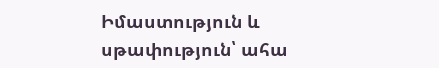Իմաստություն և սթափություն՝ ահա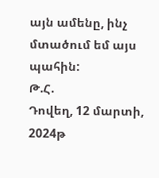այն ամենը, ինչ մտածում եմ այս պահին:
Թ.Հ.
Դովեղ, 12 մարտի, 2024թ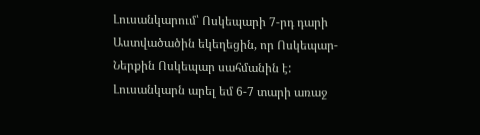Լուսանկարում՝ Ոսկեպարի 7-րդ դարի Աստվածածին եկեղեցին, որ Ոսկեպար-Ներքին Ոսկեպար սահմանին է: Լուսանկարն արել եմ 6-7 տարի առաջ